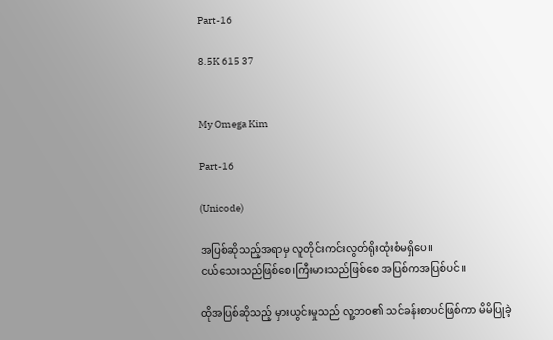Part-16

8.5K 615 37


My Omega Kim

Part-16

(Unicode)

အပြစ်ဆိုသည့်အရာမှ လူတိုင်းကင်းလွတ်ရိုးထုံးစံမရှိပေ။
ငယ်သေးသည်ဖြစ်စေ၊ကြီးမားသည်ဖြစ်စေ အပြစ်ကအပြစ်ပင်။

ထိုအပြစ်ဆိုသည့် မှားယွင်းမှုသည် လူ့ဘဝ၏ သင်ခန်းစာပင်ဖြစ်ကာ မိမိပြုခဲ့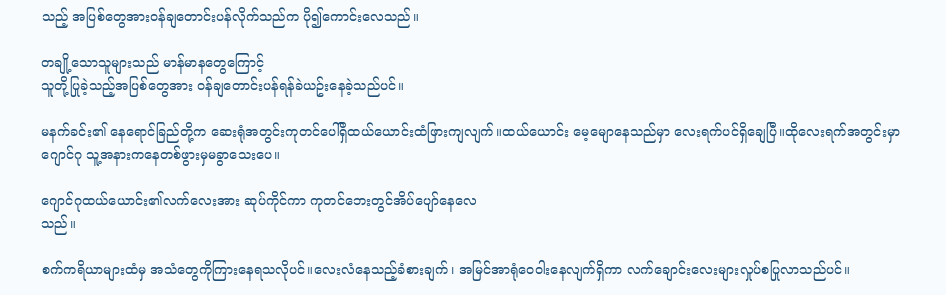သည့် အပြစ်တွေအားဝန်ချတောင်းပန်လိုက်သည်က ပို၍ကောင်းလေသည်။

တချို့သောသူများသည် မာန်မာနတွေကြောင့်
သူတို့ပြုခဲ့သည့်အပြစ်တွေအား ဝန်ချတောင်းပန်ရန်ခဲယဥ်းနေခဲ့သည်ပင်။

မနက်ခင်း၏ နေရောင်ခြည်တို့က ဆေးရုံအတွင်းကုတင်ပေါ်ရှိထယ်ယောင်းထံဖြားကျလျက်။ထယ်ယောင်း မေ့မျောနေသည်မှာ လေးရက်ပင်ရှိချေပြီ။ထိုလေးရက်အတွင်းမှာဂျောင်ဂု သူ့အနားကနေတစ်ဖွားမှမခွာသေးပေ။

ဂျောင်ဂုထယ်ယောင်း၏လက်လေးအား ဆုပ်ကိုင်ကာ ကုတင်ဘေးတွင်အိပ်ပျော်နေလေ
သည်။

စက်ကရိယာများထံမှ အသံတွေကိုကြားနေရသလိုပင်။လေးလံနေသည့်ခံစားချက်၊ အမြင်အာရုံဝေဝါးနေလျက်ရှိကာ လက်ချောင်းလေးများလှုပ်စပြုလာသည်ပင်။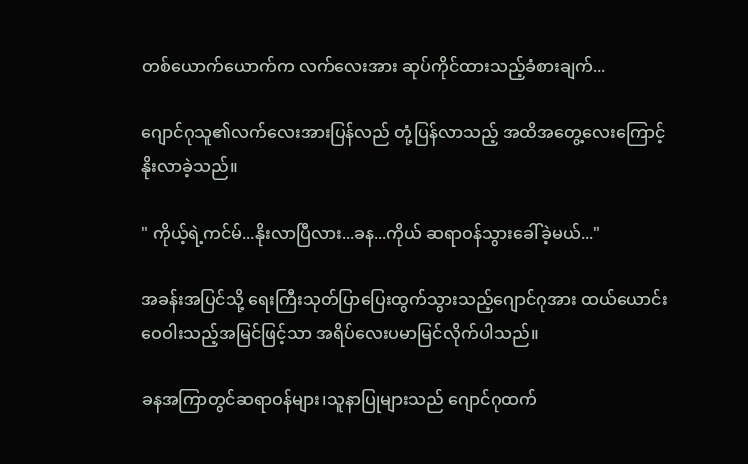တစ်ယောက်ယောက်က လက်လေးအား ဆုပ်ကိုင်ထားသည့်ခံစားချက်...

ဂျောင်ဂုသူ၏လက်လေးအားပြန်လည် တုံ့ပြန်လာသည့် အထိအတွေ့လေးကြောင့်နိုးလာခဲ့သည်။

" ကိုယ့်ရဲ့ကင်မ်...နိုးလာပြီလား...ခန...ကိုယ် ဆရာဝန်သွားခေါ်ခဲ့မယ်..."

အခန်းအပြင်သို့ ရေးကြီးသုတ်ပြာပြေးထွက်သွားသည့်ဂျောင်ဂုအား ထယ်ယောင်းဝေဝါးသည့်အမြင်ဖြင့်သာ အရိပ်လေးပမာမြင်လိုက်ပါသည်။

ခနအကြာတွင်ဆရာဝန်များ၊သူနာပြုများသည် ဂျောင်ဂုထက်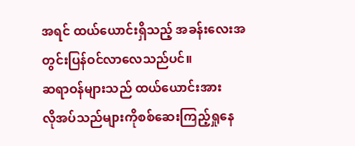အရင် ထယ်ယောင်းရှိသည့် အခန်းလေးအတွင်းပြန်ဝင်လာလေသည်ပင်။
ဆရာဝန်များသည် ထယ်ယောင်းအား
လိုအပ်သည်များကိုစစ်ဆေးကြည့်ရှုနေ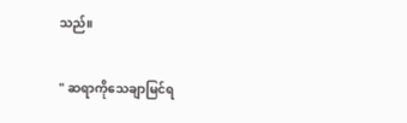သည်။

" ဆရာကိုသေချာမြင်ရ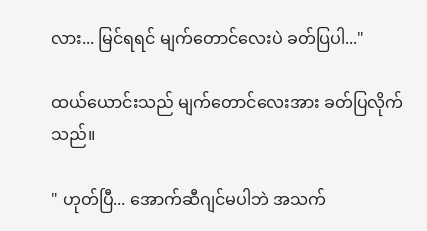လား... မြင်ရရင် မျက်တောင်လေးပဲ ခတ်ပြပါ..."

ထယ်ယောင်းသည် မျက်တောင်လေးအား ခတ်ပြလိုက်သည်။

" ဟုတ်ပြီ... အောက်ဆီဂျင်မပါဘဲ အသက်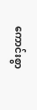ကောင်းစွာ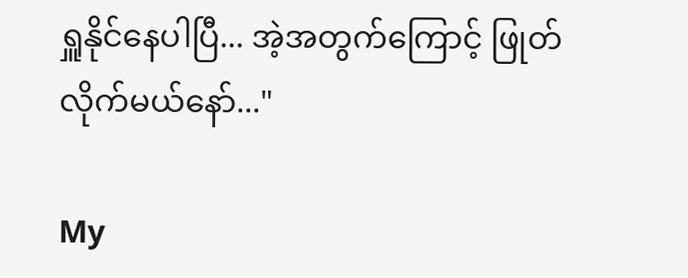ရှူနိုင်နေပါပြီ... အဲ့အတွက်ကြောင့် ဖြုတ်လိုက်မယ်နော်..."

My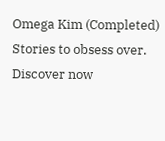Omega Kim (Completed) Stories to obsess over. Discover now